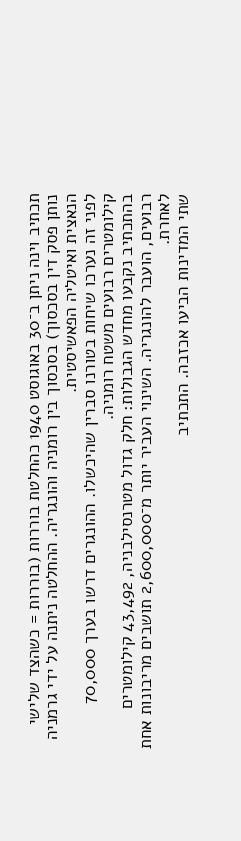תכתיב וינה ניתן ב־30 באוגוסט 1940 כהחלטת בוררות (בוררות = כשהצד שלישי נותן פסק דין בסכסוך) בסכסוך בין רומניה והונגריה. ההחלטה ניתנה על ידי גרמניה הנאצית ואיטליה הפאשיסטית.
לפני זה נערכו שיחות בטורנו סברין שהיכשלו. ההונגרים דרשו בערך 70,000 קילומטרים רבועים משטח רומניה.
בהתכתיב נקבעו מחדש הגבולות: חלק גדול מטרנסילבניה, 43,492 קילומטרים רבועים, הועבר להונגריה. השינוי העביר יותר מ־2,600,000 תושבים מריבונות אחת לאחרת.
שתי המדינות הביעו אכזבה. התכתיב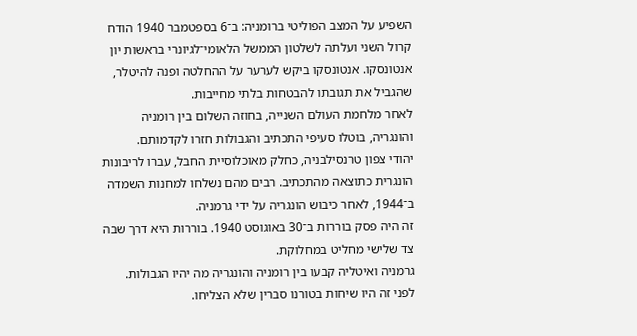השפיע על המצב הפוליטי ברומניה: ב־6 בספטמבר 1940 הודח קרול השני ועלתה לשלטון הממשל הלאומי־לגיונרי בראשות יון אנטונסקו. אנטונסקו ביקש לערער על ההחלטה ופנה להיטלר, שהגביל את תגובתו להבטחות בלתי מחייבות.
לאחר מלחמת העולם השנייה, בחוזה השלום בין רומניה והונגריה, בוטלו סעיפי התכתיב והגבולות חזרו לקדמותם.
יהודי צפון טרנסילבניה, כחלק מאוכלוסיית החבל, עברו לריבונות הונגרית כתוצאה מהתכתיב. רבים מהם נשלחו למחנות השמדה ב־1944, לאחר כיבוש הונגריה על ידי גרמניה.
זה היה פסק בוררות ב־30 באוגוסט 1940. בוררות היא דרך שבה צד שלישי מחליט במחלוקת.
גרמניה ואיטליה קבעו בין רומניה והונגריה מה יהיו הגבולות.
לפני זה היו שיחות בטורנו סברין שלא הצליחו.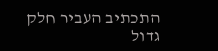התכתיב העביר חלק גדול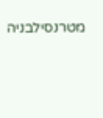מטרנסילבניה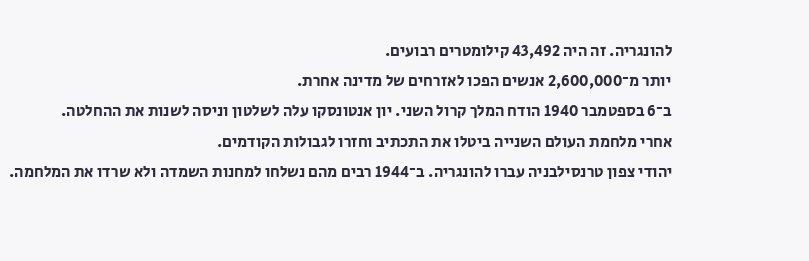להונגריה. זה היה 43,492 קילומטרים רבועים.
יותר מ־2,600,000 אנשים הפכו לאזרחים של מדינה אחרת.
ב־6 בספטמבר 1940 הודח המלך קרול השני. יון אנטונסקו עלה לשלטון וניסה לשנות את ההחלטה.
אחרי מלחמת העולם השנייה ביטלו את התכתיב וחזרו לגבולות הקודמים.
יהודי צפון טרנסילבניה עברו להונגריה. ב־1944 רבים מהם נשלחו למחנות השמדה ולא שרדו את המלחמה.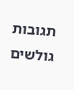תגובות גולשים